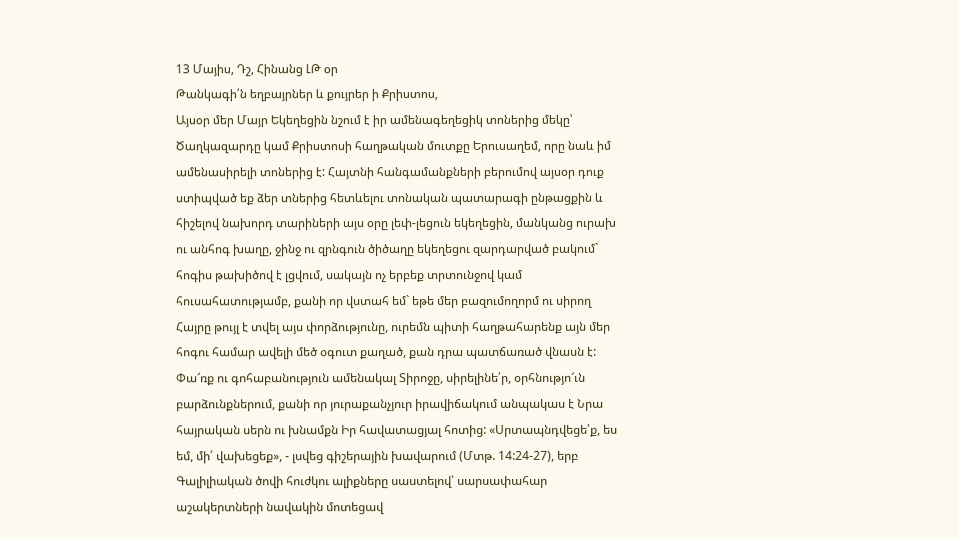13 Մայիս, Դշ, Հինանց ԼԹ օր
Թանկագի՛ն եղբայրներ և քույրեր ի Քրիստոս,
Այսօր մեր Մայր Եկեղեցին նշում է իր ամենագեղեցիկ տոներից մեկը՝ Ծաղկազարդը կամ Քրիստոսի հաղթական մուտքը Երուսաղեմ, որը նաև իմ ամենասիրելի տոներից է: Հայտնի հանգամանքների բերումով այսօր դուք ստիպված եք ձեր տներից հետևելու տոնական պատարագի ընթացքին և հիշելով նախորդ տարիների այս օրը լեփ-լեցուն եկեղեցին, մանկանց ուրախ ու անհոգ խաղը, ջինջ ու զրնգուն ծիծաղը եկեղեցու զարդարված բակում` հոգիս թախիծով է լցվում, սակայն ոչ երբեք տրտունջով կամ հուսահատությամբ, քանի որ վստահ եմ` եթե մեր բազումողորմ ու սիրող Հայրը թույլ է տվել այս փորձությունը, ուրեմն պիտի հաղթահարենք այն մեր հոգու համար ավելի մեծ օգուտ քաղած, քան դրա պատճառած վնասն է:
Փա՜ռք ու գոհաբանություն ամենակալ Տիրոջը, սիրելինե՛ր, օրհնությո՜ւն բարձունքներում, քանի որ յուրաքանչյուր իրավիճակում անպակաս է Նրա հայրական սերն ու խնամքն Իր հավատացյալ հոտից: «Սրտապնդվեցե՛ք, ես եմ, մի՛ վախեցեք», - լսվեց գիշերային խավարում (Մտթ. 14:24-27), երբ Գալիլիական ծովի հուժկու ալիքները սաստելով՝ սարսափահար աշակերտների նավակին մոտեցավ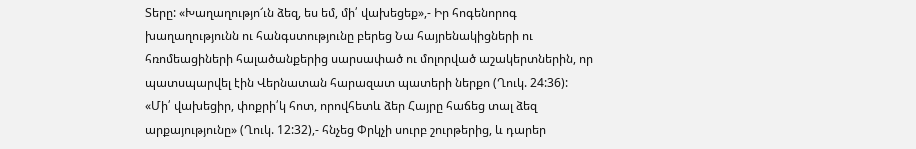Տերը: «Խաղաղությո՜ւն ձեզ, ես եմ, մի՛ վախեցեք»,- Իր հոգենորոգ խաղաղությունն ու հանգստությունը բերեց Նա հայրենակիցների ու հռոմեացիների հալածանքերից սարսափած ու մոլորված աշակերտներին, որ պատսպարվել էին Վերնատան հարազատ պատերի ներքո (Ղուկ. 24:36): «Մի՛ վախեցիր, փոքրի՛կ հոտ, որովհետև ձեր Հայրը հաճեց տալ ձեզ արքայությունը» (Ղուկ. 12:32),- հնչեց Փրկչի սուրբ շուրթերից, և դարեր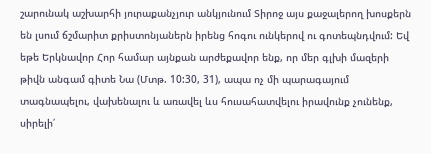շարունակ աշխարհի յուրաքանչյուր անկյունում Տիրոջ այս քաջալերող խոսքերն են լսում ճշմարիտ քրիստոնյաներն իրենց հոգու ունկերով ու գոտեպնդվում: Եվ եթե Երկնավոր Հոր համար այնքան արժեքավոր ենք, որ մեր գլխի մազերի թիվն անգամ գիտե Նա (Մտթ. 10:30, 31), ապա ոչ մի պարագայում տագնապելու, վախենալու և առավել ևս հուսահատվելու իրավունք չունենք, սիրելի՛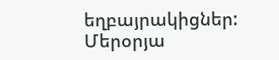եղբայրակիցներ:
Մերօրյա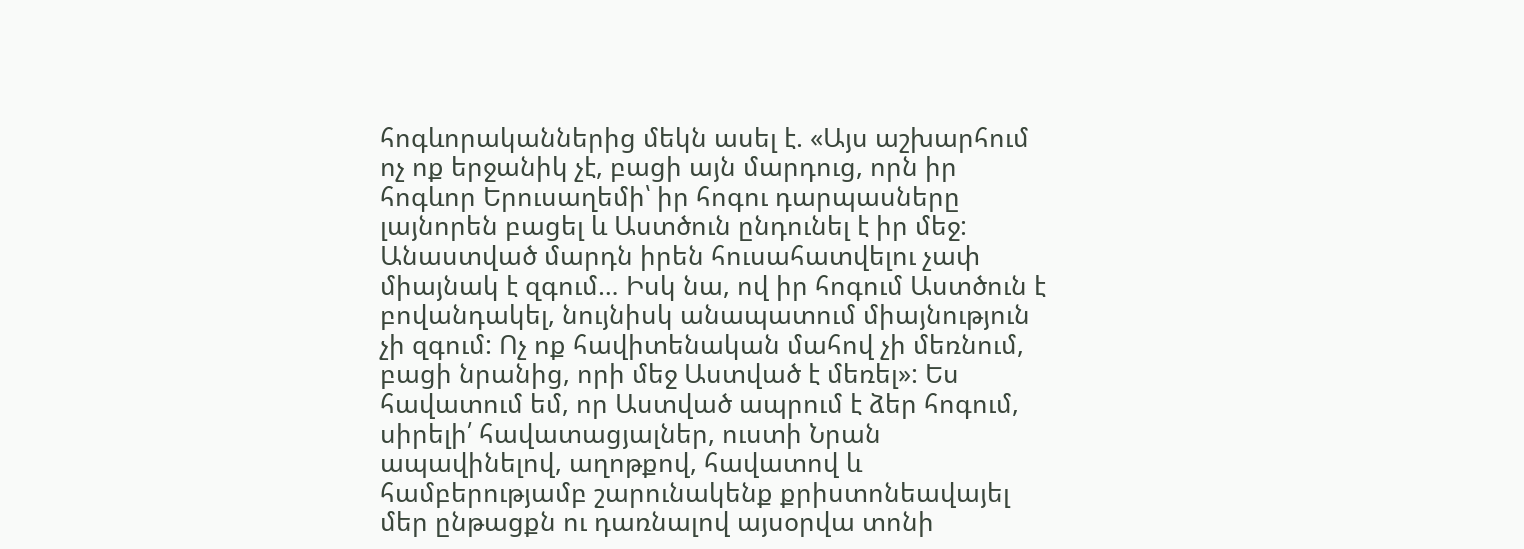հոգևորականներից մեկն ասել է. «Այս աշխարհում ոչ ոք երջանիկ չէ, բացի այն մարդուց, որն իր հոգևոր Երուսաղեմի՝ իր հոգու դարպասները լայնորեն բացել և Աստծուն ընդունել է իր մեջ: Անաստված մարդն իրեն հուսահատվելու չափ միայնակ է զգում… Իսկ նա, ով իր հոգում Աստծուն է բովանդակել, նույնիսկ անապատում միայնություն չի զգում: Ոչ ոք հավիտենական մահով չի մեռնում, բացի նրանից, որի մեջ Աստված է մեռել»: Ես հավատում եմ, որ Աստված ապրում է ձեր հոգում, սիրելի՛ հավատացյալներ, ուստի Նրան ապավինելով, աղոթքով, հավատով և համբերությամբ շարունակենք քրիստոնեավայել մեր ընթացքն ու դառնալով այսօրվա տոնի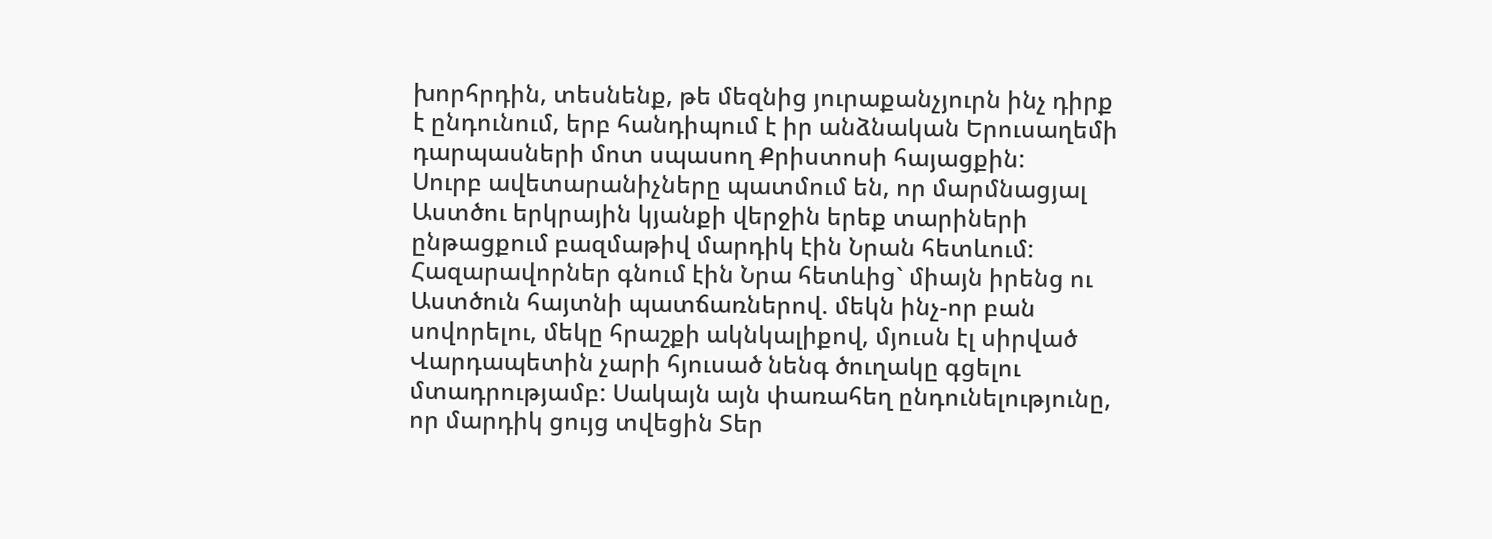խորհրդին, տեսնենք, թե մեզնից յուրաքանչյուրն ինչ դիրք է ընդունում, երբ հանդիպում է իր անձնական Երուսաղեմի դարպասների մոտ սպասող Քրիստոսի հայացքին:
Սուրբ ավետարանիչները պատմում են, որ մարմնացյալ Աստծու երկրային կյանքի վերջին երեք տարիների ընթացքում բազմաթիվ մարդիկ էին Նրան հետևում: Հազարավորներ գնում էին Նրա հետևից` միայն իրենց ու Աստծուն հայտնի պատճառներով. մեկն ինչ-որ բան սովորելու, մեկը հրաշքի ակնկալիքով, մյուսն էլ սիրված Վարդապետին չարի հյուսած նենգ ծուղակը գցելու մտադրությամբ: Սակայն այն փառահեղ ընդունելությունը, որ մարդիկ ցույց տվեցին Տեր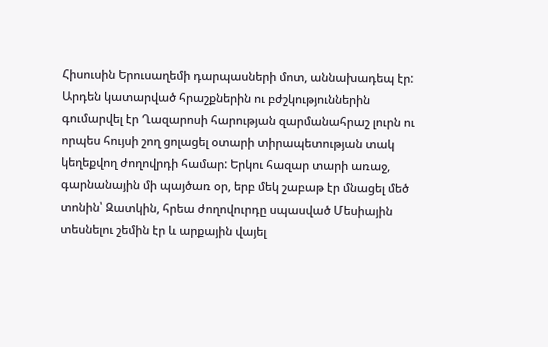Հիսուսին Երուսաղեմի դարպասների մոտ, աննախադեպ էր: Արդեն կատարված հրաշքներին ու բժշկություններին գումարվել էր Ղազարոսի հարության զարմանահրաշ լուրն ու որպես հույսի շող ցոլացել օտարի տիրապետության տակ կեղեքվող ժողովրդի համար: Երկու հազար տարի առաջ, գարնանային մի պայծառ օր, երբ մեկ շաբաթ էր մնացել մեծ տոնին՝ Զատկին, հրեա ժողովուրդը սպասված Մեսիային տեսնելու շեմին էր և արքային վայել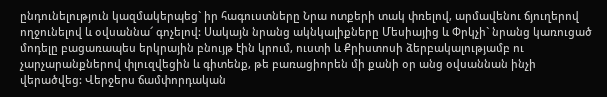ընդունելություն կազմակերպեց` իր հագուստները Նրա ոտքերի տակ փռելով, արմավենու ճյուղերով ողջունելով և օվսաննա՜ գոչելով: Սակայն նրանց ակնկալիքները Մեսիայից և Փրկչի` նրանց կառուցած մոդելը բացառապես երկրային բնույթ էին կրում, ուստի և Քրիստոսի ձերբակալությամբ ու չարչարանքներով փլուզվեցին և գիտենք, թե բառացիորեն մի քանի օր անց օվսաննան ինչի վերածվեց: Վերջերս ճամփորդական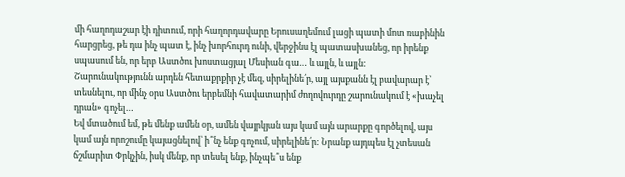մի հաղոդաշար էի դիտում, որի հաղորդավարը Երուսաղեմում լացի պատի մոտ ռաբինին հարցրեց, թե դա ինչ պատ է, ինչ խորհուրդ ունի, վերջինս էլ պատասխանեց, որ իրենք սպասում են, որ երբ Աստծու խոստացյալ Մեսիան գա… և այլն, և այլն: Շարունակությունն արդեն հետաքրքիր չէ մեզ, սիրելինե՛ր, այլ այսքանն էլ բավարար է՝ տեսնելու, որ մինչ օրս Աստծու երբեմնի հավատարիմ ժողովուրդը շարունակում է «խաչել դրան» գոչել…
Եվ մտածում եմ, թե մենք ամեն օր, ամեն վայրկյան այս կամ այն արարքը գործելով, այս կամ այն որոշումը կայացնելով՝ ի՞նչ ենք գոչում, սիրելինե՛ր: Նրանք այդպես էլ չտեսան ճշմարիտ Փրկչին, իսկ մենք, որ տեսել ենք, ինչպե՞ս ենք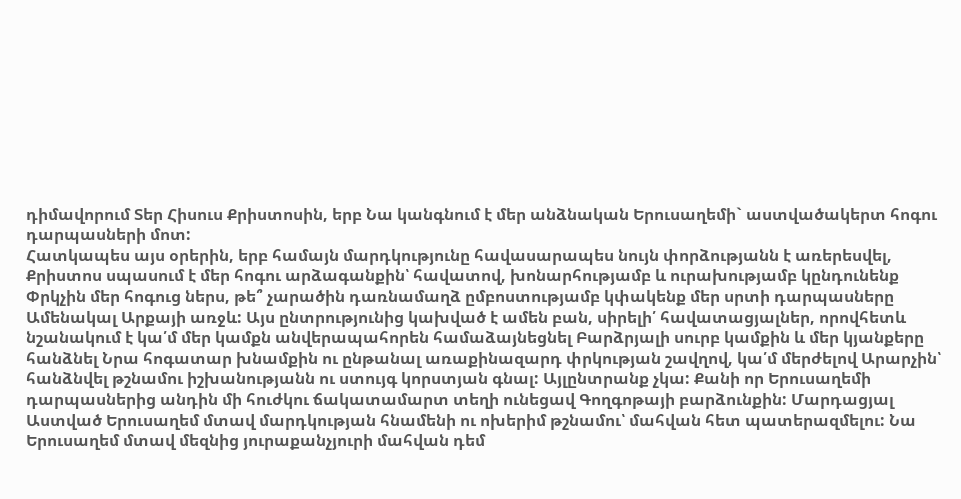դիմավորում Տեր Հիսուս Քրիստոսին, երբ Նա կանգնում է մեր անձնական Երուսաղեմի` աստվածակերտ հոգու դարպասների մոտ:
Հատկապես այս օրերին, երբ համայն մարդկությունը հավասարապես նույն փորձությանն է առերեսվել, Քրիստոս սպասում է մեր հոգու արձագանքին՝ հավատով, խոնարհությամբ և ուրախությամբ կընդունենք Փրկչին մեր հոգուց ներս, թե՞ չարածին դառնամաղձ ըմբոստությամբ կփակենք մեր սրտի դարպասները Ամենակալ Արքայի առջև: Այս ընտրությունից կախված է ամեն բան, սիրելի՛ հավատացյալներ, որովհետև նշանակում է կա՛մ մեր կամքն անվերապահորեն համաձայնեցնել Բարձրյալի սուրբ կամքին և մեր կյանքերը հանձնել Նրա հոգատար խնամքին ու ընթանալ առաքինազարդ փրկության շավղով, կա՛մ մերժելով Արարչին՝ հանձնվել թշնամու իշխանությանն ու ստույգ կորստյան գնալ: Այլընտրանք չկա: Քանի որ Երուսաղեմի դարպասներից անդին մի հուժկու ճակատամարտ տեղի ունեցավ Գողգոթայի բարձունքին: Մարդացյալ Աստված Երուսաղեմ մտավ մարդկության հնամենի ու ոխերիմ թշնամու՝ մահվան հետ պատերազմելու: Նա Երուսաղեմ մտավ մեզնից յուրաքանչյուրի մահվան դեմ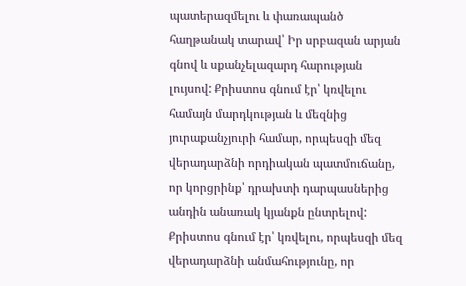պատերազմելու և փառապանծ հաղթանակ տարավ՝ Իր սրբազան արյան գնով և սքանչելազարդ հարության լույսով: Քրիստոս գնում էր՝ կռվելու համայն մարդկության և մեզնից յուրաքանչյուրի համար, որպեսզի մեզ վերադարձնի որդիական պատմուճանը, որ կորցրինք՝ դրախտի դարպասներից անդին անառակ կյանքն ընտրելով: Քրիստոս գնում էր՝ կռվելու, որպեսզի մեզ վերադարձնի անմահությունը, որ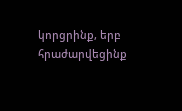կորցրինք, երբ հրաժարվեցինք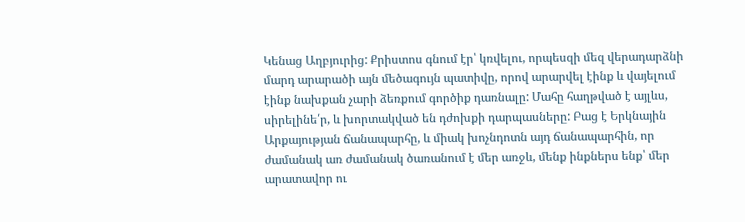Կենաց Աղբյուրից: Քրիստոս գնում էր՝ կռվելու, որպեսզի մեզ վերադարձնի մարդ արարածի այն մեծագույն պատիվը, որով արարվել էինք և վայելում էինք նախքան չարի ձեռքում գործիք դառնալը: Մահը հաղթված է այլևս, սիրելինե՛ր, և խորտակված են դժոխքի դարպասները: Բաց է Երկնային Արքայության ճանապարհը, և միակ խոչնդոտն այդ ճանապարհին, որ ժամանակ առ ժամանակ ծառանում է մեր առջև, մենք ինքներս ենք՝ մեր արատավոր ու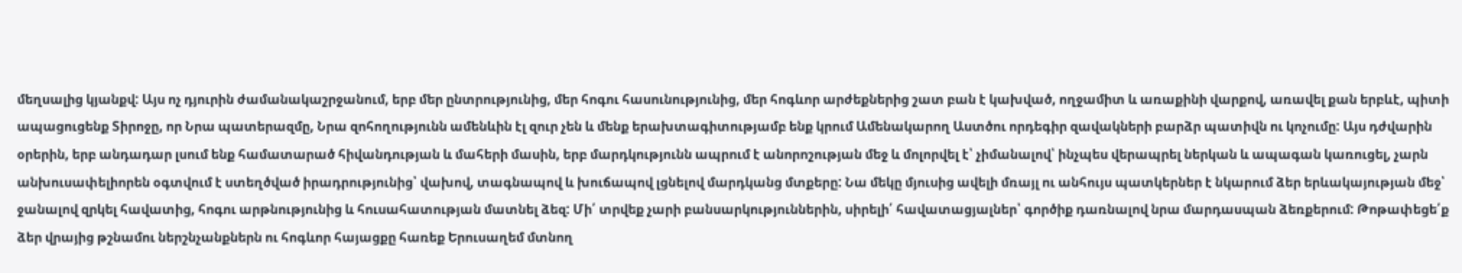մեղսալից կյանքվ: Այս ոչ դյուրին ժամանակաշրջանում, երբ մեր ընտրությունից, մեր հոգու հասունությունից, մեր հոգևոր արժեքներից շատ բան է կախված, ողջամիտ և առաքինի վարքով, առավել քան երբևէ, պիտի ապացուցենք Տիրոջը, որ Նրա պատերազմը, Նրա զոհողությունն ամենևին էլ զուր չեն և մենք երախտագիտությամբ ենք կրում Ամենակարող Աստծու որդեգիր զավակների բարձր պատիվն ու կոչումը: Այս դժվարին օրերին, երբ անդադար լսում ենք համատարած հիվանդության և մահերի մասին, երբ մարդկությունն ապրում է անորոշության մեջ և մոլորվել է՝ չիմանալով՝ ինչպես վերապրել ներկան և ապագան կառուցել, չարն անխուսափելիորեն օգտվում է ստեղծված իրադրությունից՝ վախով, տագնապով և խուճապով լցնելով մարդկանց մտքերը: Նա մեկը մյուսից ավելի մռայլ ու անհույս պատկերներ է նկարում ձեր երևակայության մեջ՝ ջանալով զրկել հավատից, հոգու արթնությունից և հուսահատության մատնել ձեզ: Մի՛ տրվեք չարի բանսարկություններին, սիրելի՛ հավատացյալներ՝ գործիք դառնալով նրա մարդասպան ձեռքերում: Թոթափեցե՛ք ձեր վրայից թշնամու ներշնչանքներն ու հոգևոր հայացքը հառեք Երուսաղեմ մտնող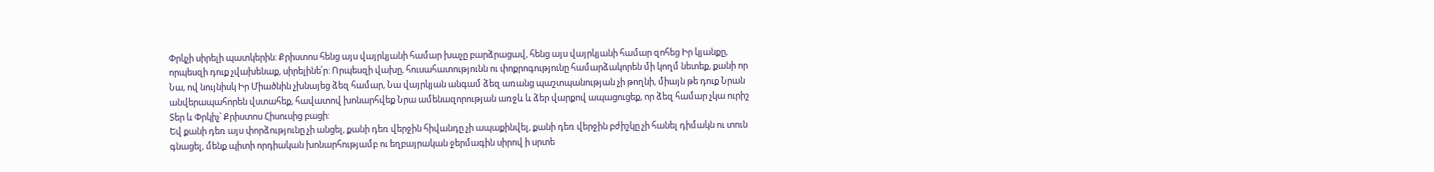Փրկչի սիրելի պատկերին: Քրիստոս հենց այս վայրկյանի համար խաչը բարձրացավ, հենց այս վայրկյանի համար զոհեց Իր կյանքը, որպեսզի դուք չվախենաք, սիրելինե՛ր: Որպեսզի վախը, հուսահատությունն ու փոքրոգությունը համարձակորեն մի կողմ նետեք, քանի որ Նա, ով նույնիսկ Իր Միածնին չխնայեց ձեզ համար, Նա վայրկյան անգամ ձեզ առանց պաշտպանության չի թողնի, միայն թե դուք Նրան անվերապահորեն վստահեք, հավատով խոնարհվեք Նրա ամենազորության առջև և ձեր վարքով ապացուցեք, որ ձեզ համար չկա ուրիշ Տեր և Փրկիչ՝ Քրիստոս Հիսուսից բացի:
Եվ քանի դեռ այս փորձությունը չի անցել, քանի դեռ վերջին հիվանդը չի ապաքինվել, քանի դեռ վերջին բժիշկը չի հանել դիմակն ու տուն գնացել, մենք պիտի որդիական խոնարհությամբ ու եղբայրական ջերմագին սիրով ի սրտե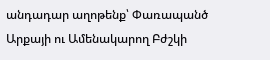անդադար աղոթենք՝ Փառապանծ Արքայի ու Ամենակարող Բժշկի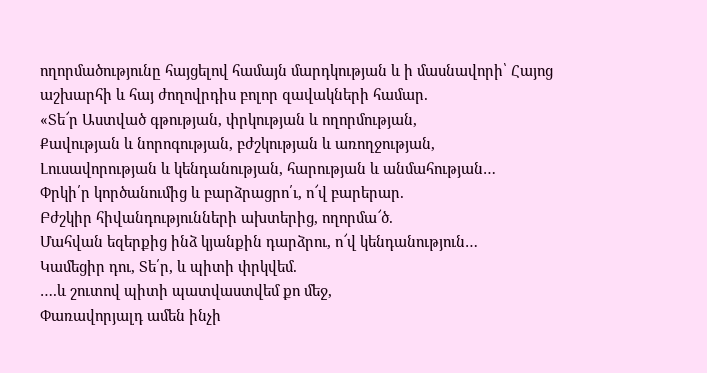ողորմածությունը հայցելով համայն մարդկության և ի մասնավորի՝ Հայոց աշխարհի և հայ ժողովրդիս բոլոր զավակների համար.
«Տե՜ր Աստված գթության, փրկության և ողորմության,
Քավության և նորոգության, բժշկության և առողջության,
Լուսավորության և կենդանության, հարության և անմահության…
Փրկի՛ր կործանումից և բարձրացրո՛ւ, ո՜վ բարերար.
Բժշկիր հիվանդությունների ախտերից, ողորմա՜ծ.
Մահվան եզերքից ինձ կյանքին դարձրու, ո՜վ կենդանություն…
Կամեցիր դու, Տե՛ր, և պիտի փրկվեմ.
….և շուտով պիտի պատվաստվեմ քո մեջ,
Փառավորյալդ ամեն ինչի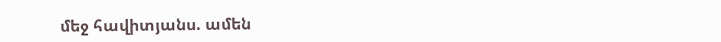մեջ հավիտյանս. ամեն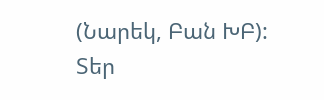(Նարեկ, Բան ԽԲ):
Տեր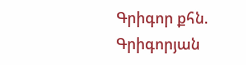Գրիգոր քհն. Գրիգորյան